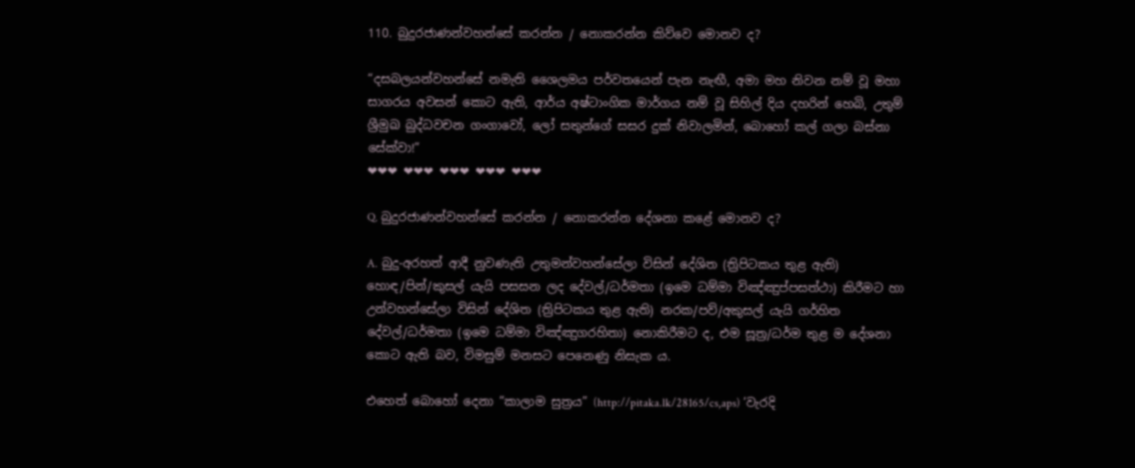110. බුදුරජාණන්වහන්සේ කරන්න / නොකරන්න කිව්වෙ මොනව ද?

“දසබලයන්වහන්සේ නමැති ශෛලමය පර්වතයෙන් පැන නැඟී, අමා මහ නිවන නම් වූ මහා සාගරය අවසන් කොට ඇති, ආර්ය අෂ්ටාංගික මාර්ගය නම් වූ සිහිල් දිය දහරින් හෙබි, උතුම් ශ්‍රීමුඛ බුද්ධවචන ගංගාවෝ, ලෝ සතුන්ගේ සසර දුක් නිවාලමින්, බොහෝ කල් ගලා බස්නා සේක්වා!”
❤❤❤ ❤❤❤ ❤❤❤ ❤❤❤ ❤❤❤

Q. බුදුරජාණන්වහන්සේ කරන්න / නොකරන්න දේශනා කළේ මොනව ද?

A. බුදු-අරහත් ආදී නුවණැති උතුමන්වහන්සේලා විසින් දේශිත (ත්‍රිපිටකය තුළ ඇති) හොඳ/පින්/කුසල් යැයි පසසන ලද දේවල්/ධර්මතා (ඉමෙ ධම්මා විඤ්ඤුප්පසත්ථා) කිරීමට හා උන්වහන්සේලා විසින් දේශිත (ත්‍රිපිටකය තුළ ඇති) නරක/පව්/අකුසල් යැයි ගර්හිත දේවල්/ධර්මතා (ඉමෙ ධම්මා විඤ්ඤුගරහිතා) නොකිරීමට ද, එම සූත්‍ර/ධර්ම තුළ ම දේශනා කොට ඇති බව, විමසුම් මනසට පෙනෙණු නිසැක ය.

එහෙත් බොහෝ දෙනා “කාලාම සුත්‍රය” (http://pitaka.lk/28165/cs,aps) ‘වැරදි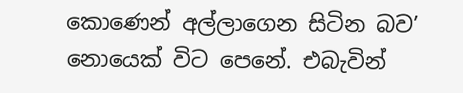කොණෙන් අල්ලාගෙන සිටින බව’ නොයෙක් විට පෙනේ. එබැවින්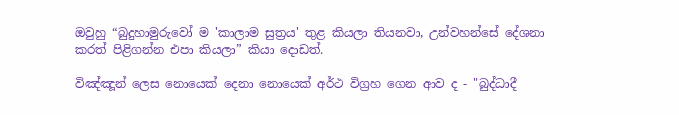ඔවුහු “බුදුහාමුරුවෝ ම 'කාලාම සුත්‍රය' තුළ කියලා තියනවා, උන්වහන්සේ දේශනා කරත් පිළිගන්න එපා කියලා” කියා දොඩත්.

විඤ්ඤූන් ලෙස නොයෙක් දෙනා නොයෙක් අර්ථ විග්‍රහ ගෙන ආව ද - "බුද්ධාදී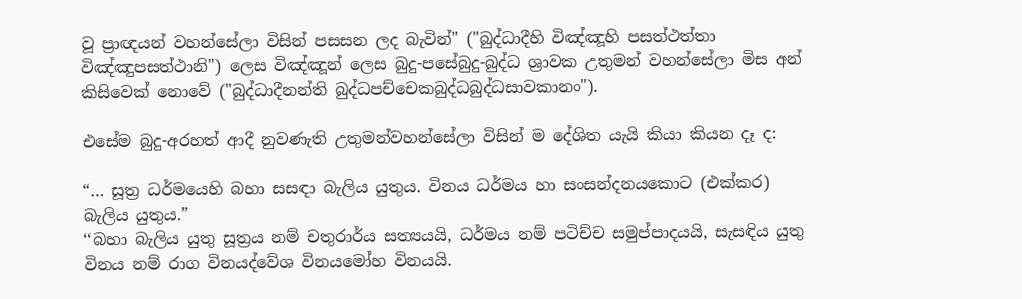වූ ප්‍රාඥයන් වහන්සේලා විසින් පසසන ලද බැවින්" ("බුද්ධාදීහි විඤ්ඤූහි පසත්ථත්තා විඤ්ඤුපසත්ථානි") ලෙස විඤ්ඤූන් ලෙස බුදු-පසේබුදු-බුද්ධ ශ්‍රාවක උතුමන් වහන්සේලා මිස අන් කිසිවෙක් නොවේ ("බුද්ධාදීනන්ති බුද්ධපච්චෙකබුද්ධබුද්ධසාවකානං").

එසේම බුදු-අරහත් ආදී නුවණැති උතුමන්වහන්සේලා විසින් ම දේශිත යැයි කියා කියන දෑ ද:

“… සූත්‍ර ධර්මයෙහි බහා සසඳා බැලිය යුතුය. විනය ධර්මය හා සංසන්දනයකොට (එක්කර) බැලිය යුතුය.”
‘‘බහා බැලිය යුතු සූත්‍රය නම් චතුරාර්ය සත්‍යයයි, ධර්මය නම් පටිච්ච සමුප්පාදයයි, සැසඳිය යුතු විනය නම් රාග විනයද්වේශ විනයමෝහ විනයයි.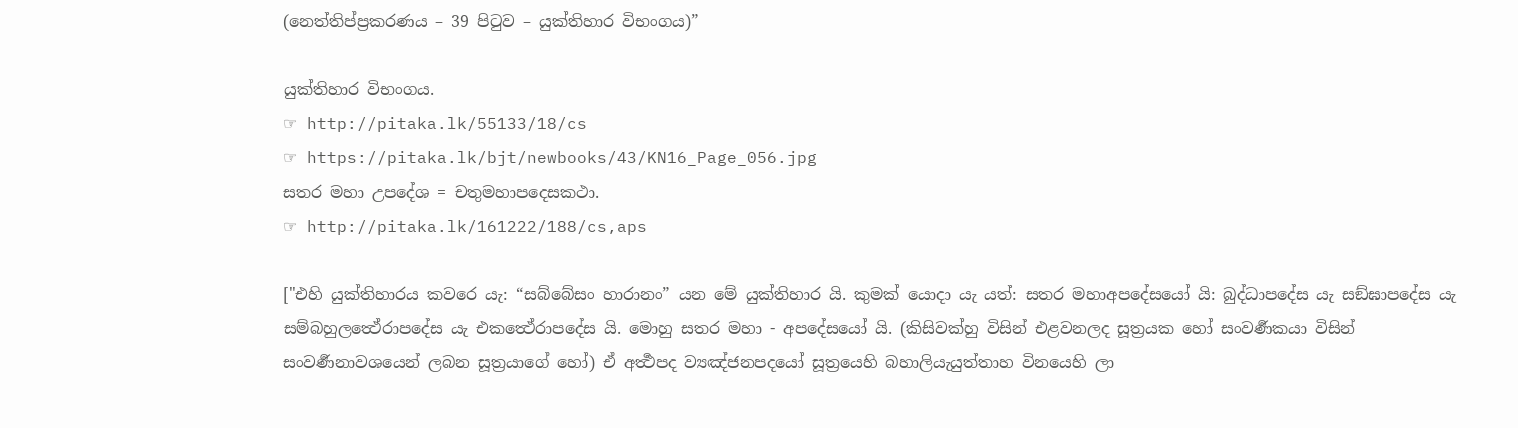(නෙත්තිප්ප්‍රකරණය – 39 පිටුව – යුක්තිහාර විභංගය)”

යුක්තිහාර විභංගය.
☞ http://pitaka.lk/55133/18/cs
☞ https://pitaka.lk/bjt/newbooks/43/KN16_Page_056.jpg
සතර මහා උපදේශ = චතුමහාපදෙසකථා.
☞ http://pitaka.lk/161222/188/cs,aps

["එහි යුක්තිහාරය කවරෙ යැ: “සබ්බේසං හාරානං” යන මේ යුක්තිහාර යි. කුමක් යොදා යැ යත්: සතර මහාඅපදේසයෝ යි: බුද්ධාපදේස යැ සඞ්ඝාපදේස යැ සම්බහුලත්‍ථේරාපදේස යැ එකත්‍ථේරාපදේස යි. මොහු සතර මහා - අපදේසයෝ යි. (කිසිවක්හු විසින් එළවනලද සූත්‍රයක හෝ සංවර්‍ණකයා විසින් සංවර්‍ණනාවශයෙන් ලබන සූත්‍රයාගේ හෝ) ඒ අර්‍ත්‍ථපද ව්‍යඤ්ජනපදයෝ සූත්‍රයෙහි බහාලියැයුත්තාහ විනයෙහි ලා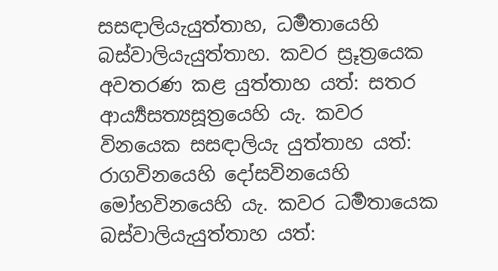සසඳාලියැයුත්තාහ, ධර්‍මතායෙහි බස්වාලියැයුත්තාහ. කවර ස්‍රූත්‍රයෙක අවතරණ කළ යුත්තාහ යත්: සතර ආර්‍ය්‍යසත්‍යසූත්‍රයෙහි යැ. කවර විනයෙක සසඳාලියැ යුත්තාහ යත්: රාගවිනයෙහි දෝසවිනයෙහි මෝහවිනයෙහි යැ. කවර ධර්‍මතායෙක බස්වාලියැයුත්තාහ යත්: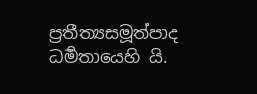ප්‍රතීත්‍යසමූත්පාද ධර්‍මතායෙහි යි.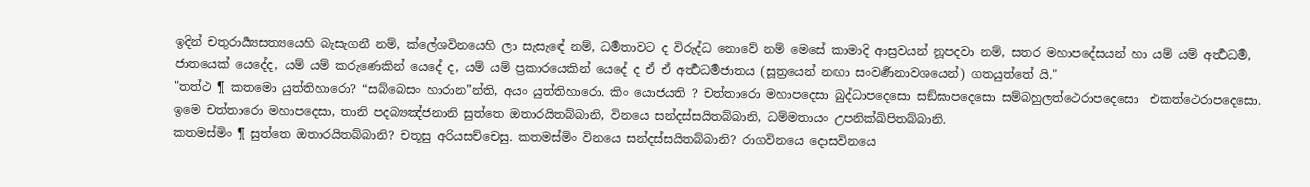ඉදින් චතුරාර්‍ය්‍යසත්‍යයෙහි බැසැගනී නම්, ක්ලේශවිනයෙහි ලා සැසැඳේ නම්, ධර්‍මතාවට ද විරුද්ධ නොවේ නම් මෙසේ කාමාදි ආස්‍රවයන් නූපදවා නම්, සතර මහාපදේසයන් හා යම් යම් අර්‍ත්‍ථධර්‍ම, ජාතයෙක් යෙදේද, යම් යම් කරුණෙකින් යෙදේ ද, යම් යම් ප්‍රකාරයෙකින් යෙදේ ද ඒ ඒ අර්‍ත්‍ථධර්‍මජාතය (සූත්‍රයෙන් නඟා සංවර්‍ණනාවශයෙන්) ගතයුත්තේ යි."
"තත්ථ ¶ කතමො යුත්තිහාරො? “සබ්බෙසං හාරාන”න්ති, අයං යුත්තිහාරො. කිං යොජයති ? චත්තාරො මහාපදෙසා බුද්ධාපදෙසො සඞ්ඝාපදෙසො සම්බහුලත්ථෙරාපදෙසො  එකත්ථෙරාපදෙසො. ඉමෙ චත්තාරො මහාපදෙසා, තානි පදබ්‍යඤ්ජනානි සුත්තෙ ඔතාරයිතබ්බානි, විනයෙ සන්දස්සයිතබ්බානි, ධම්මතායං උපනික්ඛිපිතබ්බානි.
කතමස්මිං ¶ සුත්තෙ ඔතාරයිතබ්බානි? චතූසු අරියසච්චෙසු. කතමස්මිං විනයෙ සන්දස්සයිතබ්බානි? රාගවිනයෙ දොසවිනයෙ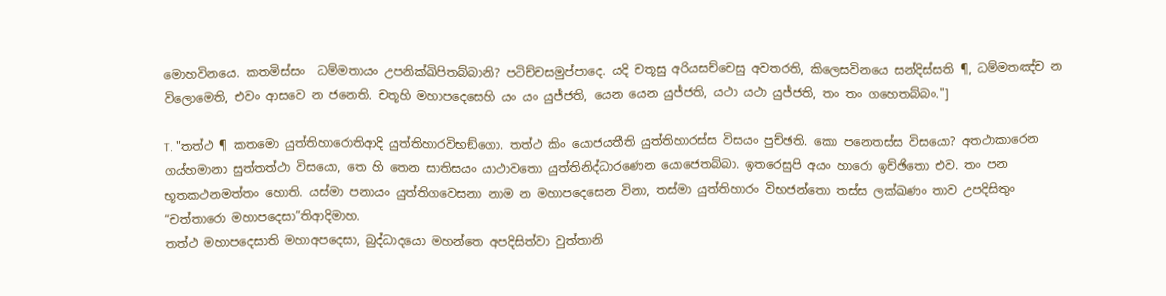මොහවිනයෙ. කතමිස්සං  ධම්මතායං උපනික්ඛිපිතබ්බානි? පටිච්චසමුප්පාදෙ. යදි චතූසු අරියසච්චෙසු අවතරති, කිලෙසවිනයෙ සන්දිස්සති ¶, ධම්මතඤ්ච න විලොමෙති, එවං ආසවෙ න ජනෙති. චතූහි මහාපදෙසෙහි යං යං යුජ්ජති, යෙන යෙන යුජ්ජති, යථා යථා යුජ්ජති, තං තං ගහෙතබ්බං."]

T. "තත්ථ ¶ කතමො යුත්තිහාරොතිආදි යුත්තිහාරවිභඞ්ගො. තත්ථ කිං යොජයතීති යුත්තිහාරස්ස විසයං පුච්ඡති. කො පනෙතස්ස විසයො? අතථාකාරෙන ගය්හමානා සුත්තත්ථා විසයො, තෙ හි තෙන සාතිසයං යාථාවතො යුත්තිනිද්ධාරණෙන යොජෙතබ්බා. ඉතරෙසුපි අයං හාරො ඉච්ඡිතො එව. තං පන භූතකථනමත්තං හොති. යස්මා පනායං යුත්තිගවෙසනා නාම න මහාපදෙසෙන විනා, තස්මා යුත්තිහාරං විභජන්තො තස්ස ලක්ඛණං තාව උපදිසිතුං “චත්තාරො මහාපදෙසා”තිආදිමාහ.
තත්ථ මහාපදෙසාති මහාඅපදෙසා, බුද්ධාදයො මහන්තෙ අපදිසිත්වා වුත්තානි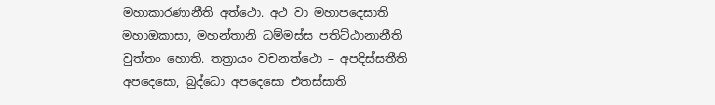මහාකාරණානීති අත්ථො. අථ වා මහාපදෙසාති මහාඔකාසා, මහන්තානි ධම්මස්ස පතිට්ඨානානීති වුත්තං හොති. තත්‍රායං වචනත්ථො – අපදිස්සතීති අපදෙසො, බුද්ධො අපදෙසො එතස්සාති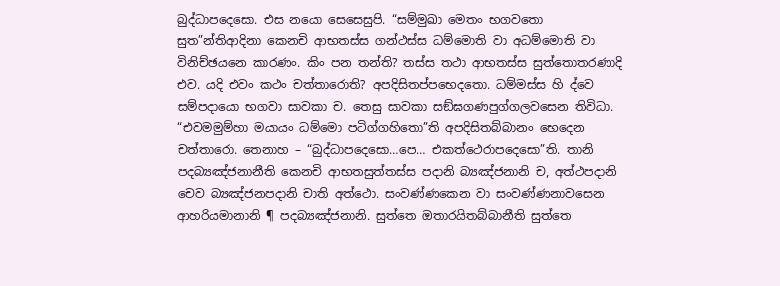බුද්ධාපදෙසො. එස නයො සෙසෙසුපි. “සම්මුඛා මෙතං භගවතො සුත”න්තිආදිනා කෙනචි ආභතස්ස ගන්ථස්ස ධම්මොති වා අධම්මොති වා විනිච්ඡයනෙ කාරණං. කිං පන තන්ති? තස්ස තථා ආභතස්ස සුත්තොතරණාදි එව. යදි එවං කථං චත්තාරොති? අපදිසිතප්පභෙදතො. ධම්මස්ස හි ද්වෙ සම්පදායො භගවා සාවකා ච. තෙසු සාවකා සඞ්ඝගණපුග්ගලවසෙන තිවිධා. “එවමමුම්හා මයායං ධම්මො පටිග්ගහිතො”ති අපදිසිතබ්බානං භෙදෙන චත්තාරො. තෙනාහ – “බුද්ධාපදෙසො…පෙ… එකත්ථෙරාපදෙසො”ති. තානි පදබ්‍යඤ්ජනානීති කෙනචි ආභතසුත්තස්ස පදානි බ්‍යඤ්ජනානි ච, අත්ථපදානි චෙව බ්‍යඤ්ජනපදානි චාති අත්ථො. සංවණ්ණකෙන වා සංවණ්ණනාවසෙන ආහරියමානානි ¶ පදබ්‍යඤ්ජනානි. සුත්තෙ ඔතාරයිතබ්බානීති සුත්තෙ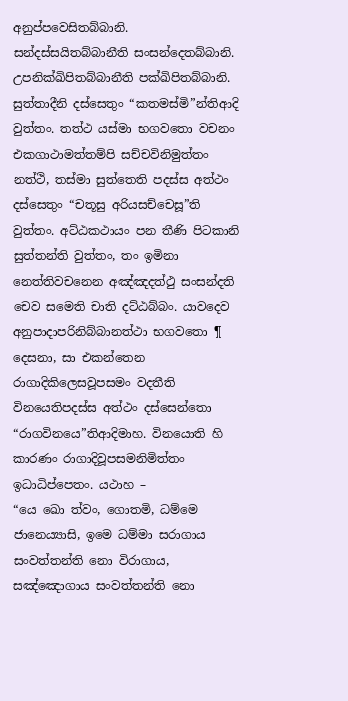අනුප්පවෙසිතබ්බානි. සන්දස්සයිතබ්බානීති සංසන්දෙතබ්බානි. උපනික්ඛිපිතබ්බානීති පක්ඛිපිතබ්බානි.
සුත්තාදීනි දස්සෙතුං “කතමස්මි”න්තිආදි වුත්තං. තත්ථ යස්මා භගවතො වචනං එකගාථාමත්තම්පි සච්චවිනිමුත්තං නත්ථි, තස්මා සුත්තෙති පදස්ස අත්ථං දස්සෙතුං “චතූසු අරියසච්චෙසූ”ති වුත්තං. අට්ඨකථායං පන තීණි පිටකානි සුත්තන්ති වුත්තං, තං ඉමිනා නෙත්තිවචනෙන අඤ්ඤදත්ථු සංසන්දති චෙව සමෙති චාති දට්ඨබ්බං. යාවදෙව අනුපාදාපරිනිබ්බානත්ථා භගවතො ¶ දෙසනා, සා එකන්තෙන රාගාදිකිලෙසවූපසමං වදතීති විනයෙතිපදස්ස අත්ථං දස්සෙන්තො “රාගවිනයෙ”තිආදිමාහ. විනයොති හි කාරණං රාගාදිවූපසමනිමිත්තං ඉධාධිප්පෙතං. යථාහ –
“යෙ ඛො ත්වං, ගොතමි, ධම්මෙ ජානෙය්‍යාසි, ඉමෙ ධම්මා සරාගාය සංවත්තන්ති නො විරාගාය, සඤ්ඤොගාය සංවත්තන්ති නො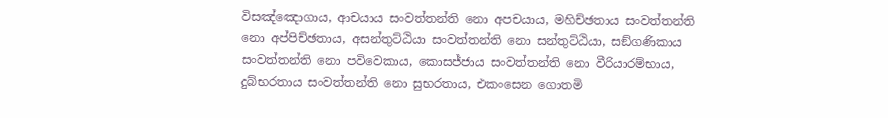විසඤ්ඤොගාය, ආචයාය සංවත්තන්ති නො අපචයාය, මහිච්ඡතාය සංවත්තන්ති නො අප්පිච්ඡතාය, අසන්තුට්ඨියා සංවත්තන්ති නො සන්තුට්ඨියා, සඞ්ගණිකාය සංවත්තන්ති නො පවිවෙකාය, කොසජ්ජාය සංවත්තන්ති නො වීරියාරම්භාය, දුබ්භරතාය සංවත්තන්ති නො සුභරතාය, එකංසෙන ගොතමි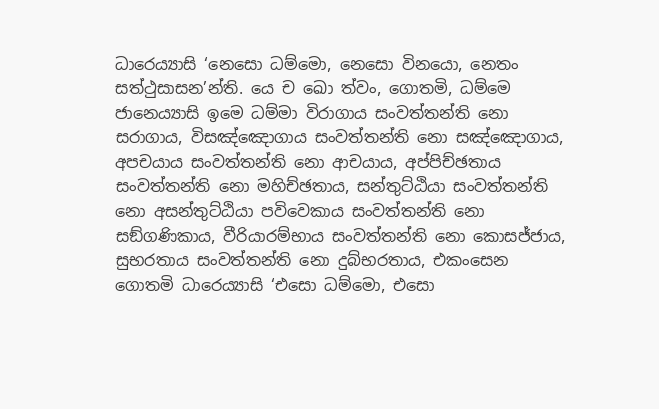ධාරෙය්‍යාසි ‘නෙසො ධම්මො, නෙසො විනයො, නෙතං සත්ථුසාසන’න්ති. යෙ ච ඛො ත්වං, ගොතමි, ධම්මෙ ජානෙය්‍යාසි ඉමෙ ධම්මා විරාගාය සංවත්තන්ති නො සරාගාය, විසඤ්ඤොගාය සංවත්තන්ති නො සඤ්ඤොගාය, අපචයාය සංවත්තන්ති නො ආචයාය, අප්පිච්ඡතාය සංවත්තන්ති නො මහිච්ඡතාය, සන්තුට්ඨියා සංවත්තන්ති නො අසන්තුට්ඨියා පවිවෙකාය සංවත්තන්ති නො සඞ්ගණිකාය, වීරියාරම්භාය සංවත්තන්ති නො කොසජ්ජාය, සුභරතාය සංවත්තන්ති නො දුබ්භරතාය, එකංසෙන ගොතමි ධාරෙය්‍යාසි ‘එසො ධම්මො, එසො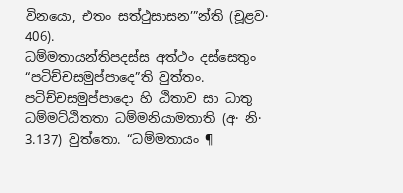විනයො, එතං සත්ථුසාසන’”න්ති (චූළව· 406).
ධම්මතායන්තිපදස්ස අත්ථං දස්සෙතුං “පටිච්චසමුප්පාදෙ”ති වුත්තං. පටිච්චසමුප්පාදො හි ඨිතාව සා ධාතු ධම්මට්ඨිතතා ධම්මනියාමතාති (අ· නි· 3.137) වුත්තො. “ධම්මතායං ¶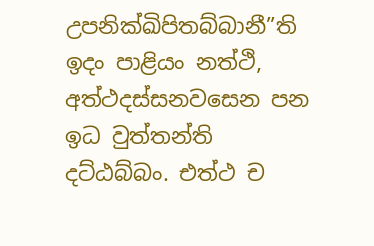උපනික්ඛිපිතබ්බානී”ති ඉදං පාළියං නත්ථි, අත්ථදස්සනවසෙන පන ඉධ වුත්තන්ති දට්ඨබ්බං. එත්ථ ච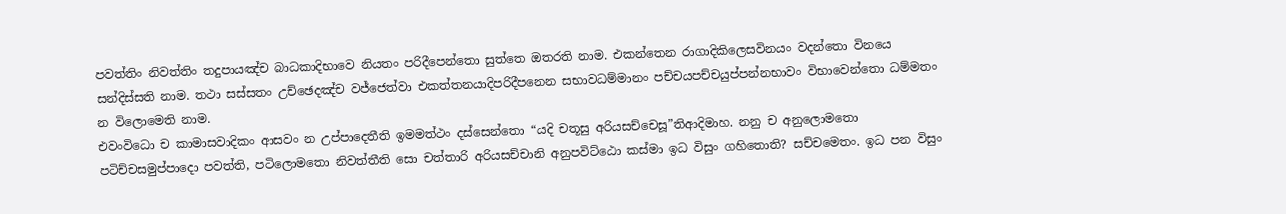පවත්තිං නිවත්තිං තදුපායඤ්ච බාධකාදිභාවෙ නියතං පරිදීපෙන්තො සුත්තෙ ඔතරති නාම. එකන්තෙන රාගාදිකිලෙසවිනයං වදන්තො විනයෙ සන්දිස්සති නාම. තථා සස්සතං උච්ඡෙදඤ්ච වජ්ජෙත්වා එකත්තනයාදිපරිදීපනෙන සභාවධම්මානං පච්චයපච්චයුප්පන්නභාවං විභාවෙන්තො ධම්මතං න විලොමෙති නාම.
එවංවිධො ච කාමාසවාදිකං ආසවං න උප්පාදෙතීති ඉමමත්ථං දස්සෙන්තො “යදි චතූසු අරියසච්චෙසූ”තිආදිමාහ. නනු ච අනුලොමතො පටිච්චසමුප්පාදො පවත්ති, පටිලොමතො නිවත්තීති සො චත්තාරි අරියසච්චානි අනුපවිට්ඨො කස්මා ඉධ විසුං ගහිතොති? සච්චමෙතං. ඉධ පන විසුං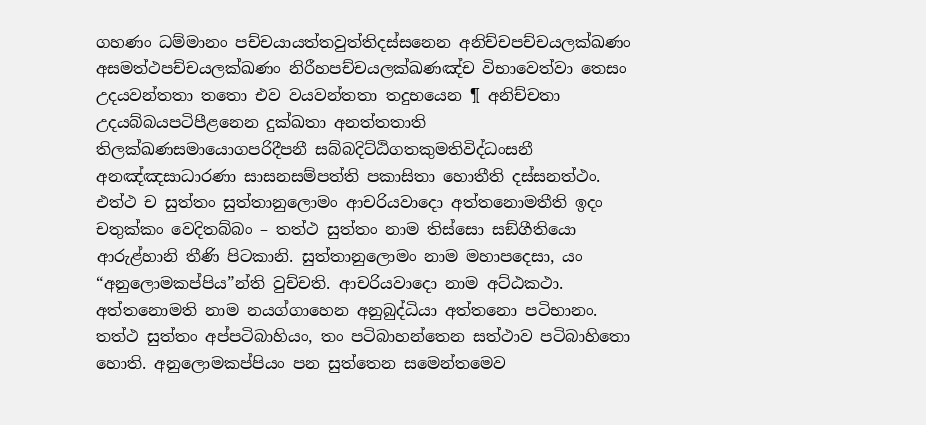ගහණං ධම්මානං පච්චයායත්තවුත්තිදස්සනෙන අනිච්චපච්චයලක්ඛණං අසමත්ථපච්චයලක්ඛණං නිරීහපච්චයලක්ඛණඤ්ච විභාවෙත්වා තෙසං උදයවන්තතා තතො එව වයවන්තතා තදුභයෙන ¶ අනිච්චතා උදයබ්බයපටිපීළනෙන දුක්ඛතා අනත්තතාති තිලක්ඛණසමායොගපරිදීපනී සබ්බදිට්ඨිගතකුමතිවිද්ධංසනී අනඤ්ඤසාධාරණා සාසනසම්පත්ති පකාසිතා හොතීති දස්සනත්ථං.
එත්ථ ච සුත්තං සුත්තානුලොමං ආචරියවාදො අත්තනොමතීති ඉදං චතුක්කං වෙදිතබ්බං – තත්ථ සුත්තං නාම තිස්සො සඞ්ගීතියො ආරුළ්හානි තීණි පිටකානි. සුත්තානුලොමං නාම මහාපදෙසා, යං “අනුලොමකප්පිය”න්ති වුච්චති. ආචරියවාදො නාම අට්ඨකථා. අත්තනොමති නාම නයග්ගාහෙන අනුබුද්ධියා අත්තනො පටිභානං. තත්ථ සුත්තං අප්පටිබාහියං, තං පටිබාහන්තෙන සත්ථාව පටිබාහිතො හොති. අනුලොමකප්පියං පන සුත්තෙන සමෙන්තමෙව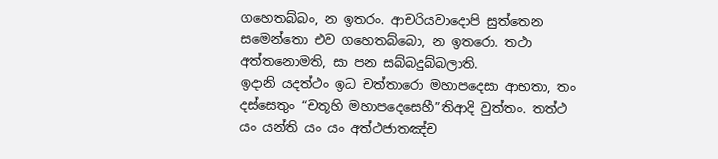ගහෙතබ්බං, න ඉතරං. ආචරියවාදොපි සුත්තෙන සමෙන්තො එව ගහෙතබ්බො, න ඉතරො. තථා අත්තනොමති, සා පන සබ්බදුබ්බලාති.
ඉදානි යදත්ථං ඉධ චත්තාරො මහාපදෙසා ආභතා, තං දස්සෙතුං “චතූහි මහාපදෙසෙහී”තිආදි වුත්තං. තත්ථ යං යන්ති යං යං අත්ථජාතඤ්ච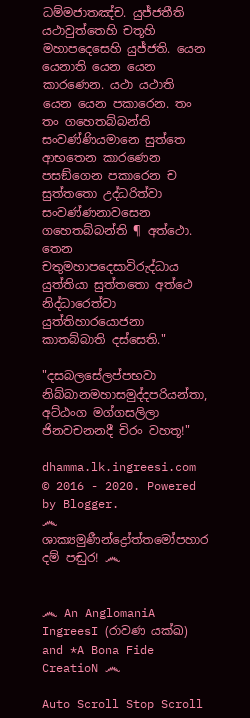ධම්මජාතඤ්ච. යුජ්ජතීති යථාවුත්තෙහි චතූහි මහාපදෙසෙහි යුජ්ජති. යෙන යෙනාති යෙන යෙන කාරණෙන. යථා යථාති යෙන යෙන පකාරෙන. තං තං ගහෙතබ්බන්ති සංවණ්ණියමානෙ සුත්තෙ ආභතෙන කාරණෙන පසඞ්ගෙන පකාරෙන ච සුත්තතො උද්ධරිත්වා සංවණ්ණනාවසෙන ගහෙතබ්බන්ති ¶ අත්ථො. තෙන චතුමහාපදෙසාවිරුද්ධාය යුත්තියා සුත්තතො අත්ථෙ නිද්ධාරෙත්වා යුත්තිහාරයොජනා කාතබ්බාති දස්සෙති."

"දසබලසේලප්පභවා නිබ්බානමහාසමුද්දපරියන්තා, අට්ඨංග මග්ගසලිලා ජිනවචනනදී චිරං වහතූ!"

dhamma.lk.ingreesi.com © 2016 - 2020. Powered by Blogger.
෴ ශාක්‍යමුණීන්ද්‍රෝත්තමෝපහාර දම් පඬුර! ෴


෴ An AnglomaniA IngreesI (රාවණ යක්ඛ) and *A Bona Fide CreatioN ෴

Auto Scroll Stop Scroll